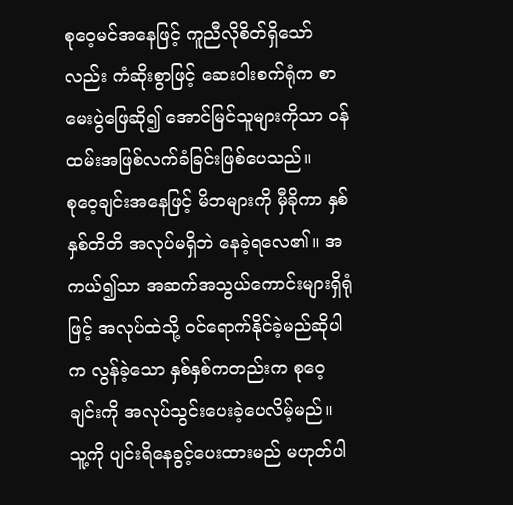စုဝေ့မင်အနေဖြင့် ကူညီလိုစိတ်ရှိသော်လည်း ကံဆိုးစွာဖြင့် ဆေးဝါးစက်ရုံက စာမေးပွဲဖြေဆို၍ အောင်မြင်သူများကိုသာ ဝန်ထမ်းအဖြစ်လက်ခံခြင်းဖြစ်ပေသည်။
စုဝေ့ချင်းအနေဖြင့် မိဘများကို မှီခိုကာ နှစ်နှစ်တိတိ အလုပ်မရှိဘဲ နေခဲ့ရလေ၏။ အကယ်၍သာ အဆက်အသွယ်ကောင်းများရှိရုံဖြင့် အလုပ်ထဲသို့ ဝင်ရောက်နိုင်ခဲ့မည်ဆိုပါက လွန်ခဲ့သော နှစ်နှစ်ကတည်းက စုဝေ့ချင်းကို အလုပ်သွင်းပေးခဲ့ပေလိမ့်မည်။
သူ့ကို ပျင်းရိနေခွင့်ပေးထားမည် မဟုတ်ပါ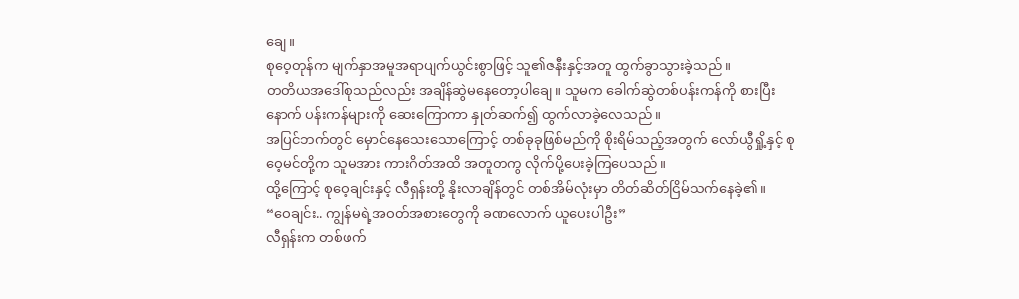ချေ။
စုဝေ့တုန်က မျက်နှာအမူအရာပျက်ယွင်းစွာဖြင့် သူ၏ဇနီးနှင့်အတူ ထွက်ခွာသွားခဲ့သည်။
တတိယအဒေါ်စုသည်လည်း အချိန်ဆွဲမနေတော့ပါချေ။ သူမက ခေါက်ဆွဲတစ်ပန်းကန်ကို စားပြီးနောက် ပန်းကန်များကို ဆေးကြောကာ နှုတ်ဆက်၍ ထွက်လာခဲ့လေသည်။
အပြင်ဘက်တွင် မှောင်နေသေးသောကြောင့် တစ်ခုခုဖြစ်မည်ကို စိုးရိမ်သည့်အတွက် လော်ယွီရှို့နှင့် စုဝေ့မင်တို့က သူမအား ကားဂိတ်အထိ အတူတကွ လိုက်ပို့ပေးခဲ့ကြပေသည်။
ထို့ကြောင့် စုဝေ့ချင်းနှင့် လီရှန်းတို့ နိုးလာချိန်တွင် တစ်အိမ်လုံးမှာ တိတ်ဆိတ်ငြိမ်သက်နေခဲ့၏။
“ဝေချင်း.. ကျွန်မရဲ့အဝတ်အစားတွေကို ခဏလောက် ယူပေးပါဦး”
လီရှန်းက တစ်ဖက်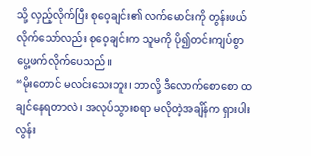သို့ လှည့်လိုက်ပြီး စုဝေ့ချင်း၏ လက်မောင်းကို တွန်းဖယ်လိုက်သော်လည်း စုဝေ့ချင်းက သူမကို ပို၍တင်းကျပ်စွာ ပွေ့ဖက်လိုက်ပေသည်။
“မိုးတောင် မလင်းသေးဘူး၊ ဘာလို့ ဒီလောက်စောစော ထချင်နေရတာလဲ၊ အလုပ်သွားစရာ မလိုတဲ့အချိန်က ရှားပါးလွန်း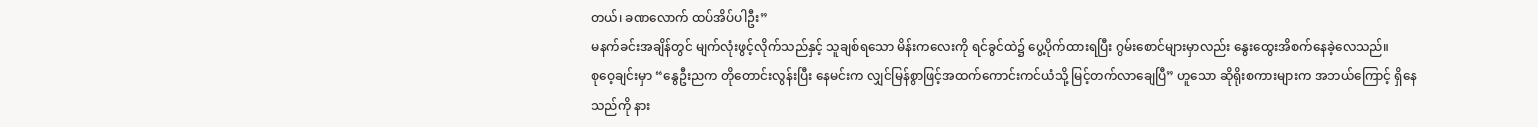တယ်၊ ခဏလောက် ထပ်အိပ်ပါဦး”
မနက်ခင်းအချိန်တွင် မျက်လုံးဖွင့်လိုက်သည်နှင့် သူချစ်ရသော မိန်းကလေးကို ရင်ခွင်ထဲ၌ ပွေ့ပိုက်ထားရပြီး ဂွမ်းစောင်များမှာလည်း နွေးထွေးအိစက်နေခဲ့လေသည်။
စုဝေ့ချင်းမှာ “နွေဦးညက တိုတောင်းလွန်းပြီး နေမင်းက လျှင်မြန်စွာဖြင့်အထက်ကောင်းကင်ယံသို့ မြင့်တက်လာချေပြီ” ဟူသော ဆိုရိုးစကားများက အဘယ်ကြောင့် ရှိနေသည်ကို နား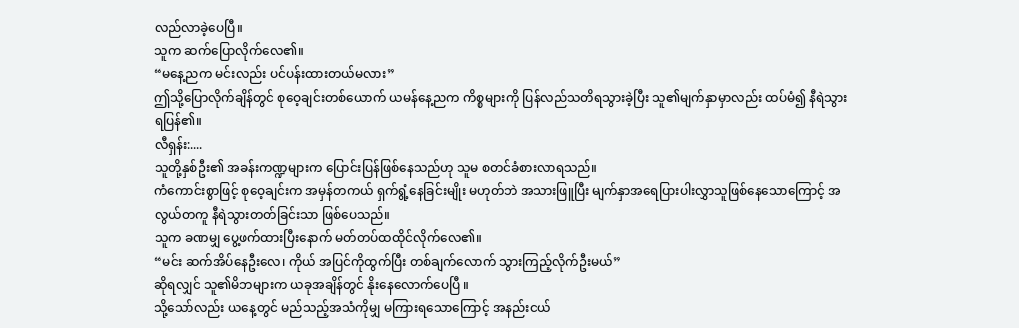လည်လာခဲ့ပေပြီ။
သူက ဆက်ပြောလိုက်လေ၏။
“မနေ့ညက မင်းလည်း ပင်ပန်းထားတယ်မလား”
ဤသို့ပြောလိုက်ချိန်တွင် စုဝေ့ချင်းတစ်ယောက် ယမန်နေ့ညက ကိစ္စများကို ပြန်လည်သတိရသွားခဲ့ပြီး သူ၏မျက်နှာမှာလည်း ထပ်မံ၍ နီရဲသွားရပြန်၏။
လီရှန်း:....
သူတို့နှစ်ဦး၏ အခန်းကဏ္ဍများက ပြောင်းပြန်ဖြစ်နေသည်ဟု သူမ စတင်ခံစားလာရသည်။
ကံကောင်းစွာဖြင့် စုဝေ့ချင်းက အမှန်တကယ် ရှက်ရွံ့နေခြင်းမျိုး မဟုတ်ဘဲ အသားဖြူပြီး မျက်နှာအရေပြားပါးလွှာသူဖြစ်နေသောကြောင့် အလွယ်တကူ နီရဲသွားတတ်ခြင်းသာ ဖြစ်ပေသည်။
သူက ခဏမျှ ပွေ့ဖက်ထားပြီးနောက် မတ်တပ်ထထိုင်လိုက်လေ၏။
“မင်း ဆက်အိပ်နေဦးလေ၊ ကိုယ် အပြင်ကိုထွက်ပြီး တစ်ချက်လောက် သွားကြည့်လိုက်ဦးမယ်”
ဆိုရလျှင် သူ၏မိဘများက ယခုအချိန်တွင် နိုးနေလောက်ပေပြီ ။
သို့သော်လည်း ယနေ့တွင် မည်သည့်အသံကိုမျှ မကြားရသောကြောင့် အနည်းငယ်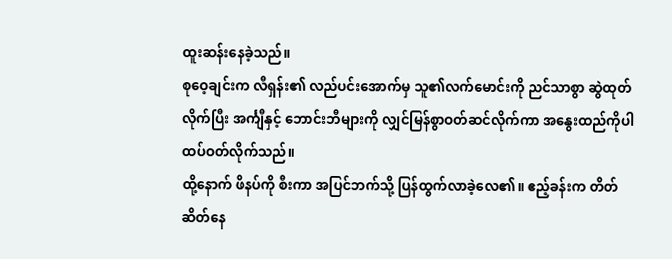ထူးဆန်းနေခဲ့သည်။
စုဝေ့ချင်းက လီရှန်း၏ လည်ပင်းအောက်မှ သူ၏လက်မောင်းကို ညင်သာစွာ ဆွဲထုတ်လိုက်ပြီး အင်္ကျီနှင့် ဘောင်းဘီများကို လျှင်မြန်စွာဝတ်ဆင်လိုက်ကာ အနွေးထည်ကိုပါ ထပ်ဝတ်လိုက်သည်။
ထို့နောက် ဖိနပ်ကို စီးကာ အပြင်ဘက်သို့ ပြန်ထွက်လာခဲ့လေ၏။ ဧည့်ခန်းက တိတ်ဆိတ်နေ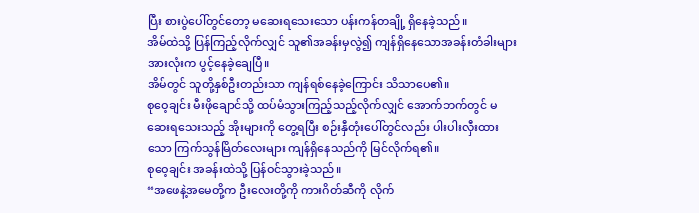ပြီး စားပွဲပေါ်တွင်တော့ မဆေးရသေးသော ပန်းကန်တချို့ ရှိနေခဲ့သည်။
အိမ်ထဲသို့ ပြန်ကြည့်လိုက်လျှင် သူ၏အခန်းမှလွဲ၍ ကျန်ရှိနေသောအခန်းတံခါးများ အားလုံးက ပွင့်နေခဲ့ချေပြီ။
အိမ်တွင် သူတို့နှစ်ဦးတည်းသာ ကျန်ရစ်နေခဲ့ကြောင်း သိသာပေ၏။
စုဝေ့ချင်း မီးဖိုချောင်သို့ ထပ်မံသွားကြည့်သည့်လိုက်လျှင် အောက်ဘက်တွင် မဆေးရသေးသည့် အိုးများကို တွေ့ရပြီး စဉ်းနှီတုံးပေါ်တွင်လည်း ပါးပါးလှီးထားသော ကြက်သွန်မြိတ်လေးများ ကျန်ရှိနေသည်ကို မြင်လိုက်ရ၏။
စုဝေ့ချင်း အခန်းထဲသို့ ပြန်ဝင်သွားခဲ့သည်။
“အဖေနဲ့အမေတို့က ဦးလေးတို့ကို ကားဂိတ်ဆီကို လိုက်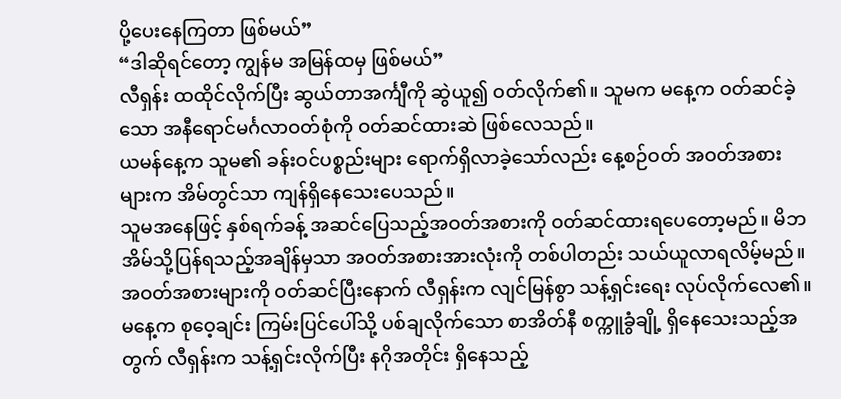ပို့ပေးနေကြတာ ဖြစ်မယ်”
“ဒါဆိုရင်တော့ ကျွန်မ အမြန်ထမှ ဖြစ်မယ်”
လီရှန်း ထထိုင်လိုက်ပြီး ဆွယ်တာအင်္ကျီကို ဆွဲယူ၍ ဝတ်လိုက်၏။ သူမက မနေ့က ဝတ်ဆင်ခဲ့သော အနီရောင်မင်္ဂလာဝတ်စုံကို ဝတ်ဆင်ထားဆဲ ဖြစ်လေသည်။
ယမန်နေ့က သူမ၏ ခန်းဝင်ပစ္စည်းများ ရောက်ရှိလာခဲ့သော်လည်း နေ့စဉ်ဝတ် အဝတ်အစားများက အိမ်တွင်သာ ကျန်ရှိနေသေးပေသည်။
သူမအနေဖြင့် နှစ်ရက်ခန့် အဆင်ပြေသည့်အဝတ်အစားကို ဝတ်ဆင်ထားရပေတော့မည်။ မိဘအိမ်သို့ပြန်ရသည့်အချိန်မှသာ အဝတ်အစားအားလုံးကို တစ်ပါတည်း သယ်ယူလာရလိမ့်မည်။
အဝတ်အစားများကို ဝတ်ဆင်ပြီးနောက် လီရှန်းက လျင်မြန်စွာ သန့်ရှင်းရေး လုပ်လိုက်လေ၏။
မနေ့က စုဝေ့ချင်း ကြမ်းပြင်ပေါ်သို့ ပစ်ချလိုက်သော စာအိတ်နီ စက္ကူခွံချို့ ရှိနေသေးသည့်အတွက် လီရှန်းက သန့်ရှင်းလိုက်ပြီး နဂိုအတိုင်း ရှိနေသည့်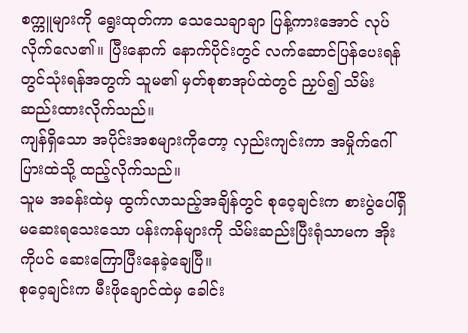စက္ကူများကို ရွေးထုတ်ကာ သေသေချာချာ ပြန့်ကားအောင် လုပ်လိုက်လေ၏။ ပြီးနောက် နောက်ပိုင်းတွင် လက်ဆောင်ပြန်ပေးရန်တွင်သုံးရန်အတွက် သူမ၏ မှတ်စုစာအုပ်ထဲတွင် ညှပ်၍ သိမ်းဆည်းထားလိုက်သည်။
ကျန်ရှိသော အပိုင်းအစများကိုတော့ လှည်းကျင်းကာ အမှိုက်ဂေါ်ပြားထဲသို့ ထည့်လိုက်သည်။
သူမ အခန်းထဲမှ ထွက်လာသည့်အချိန်တွင် စုဝေ့ချင်းက စားပွဲပေါ်ရှိ မဆေးရသေးသော ပန်းကန်များကို သိမ်းဆည်းပြီးရုံသာမက အိုးကိုပင် ဆေးကြောပြီးနေခဲ့ချေပြီ။
စုဝေ့ချင်းက မီးဖိုချောင်ထဲမှ ခေါင်း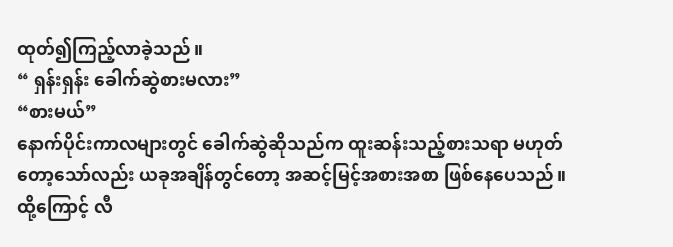ထုတ်၍ကြည့်လာခဲ့သည်။
“ ရှန်းရှန်း ခေါက်ဆွဲစားမလား”
“စားမယ်”
နောက်ပိုင်းကာလများတွင် ခေါက်ဆွဲဆိုသည်က ထူးဆန်းသည့်စားသရာ မဟုတ်တော့သော်လည်း ယခုအချိန်တွင်တော့ အဆင့်မြင့်အစားအစာ ဖြစ်နေပေသည်။
ထို့ကြောင့် လီ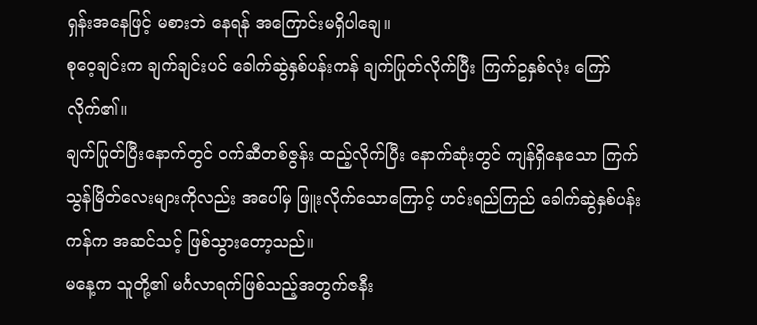ရှန်းအနေဖြင့် မစားဘဲ နေရန် အကြောင်းမရှိပါချေ။
စုဝေ့ချင်းက ချက်ချင်းပင် ခေါက်ဆွဲနှစ်ပန်းကန် ချက်ပြုတ်လိုက်ပြီး ကြက်ဥနှစ်လုံး ကြော်လိုက်၏။
ချက်ပြုတ်ပြီးနောက်တွင် ဝက်ဆီတစ်ဇွန်း ထည့်လိုက်ပြီး နောက်ဆုံးတွင် ကျန်ရှိနေသော ကြက်သွန်မြိတ်လေးများကိုလည်း အပေါ်မှ ဖြူးလိုက်သောကြောင့် ဟင်းရည်ကြည် ခေါက်ဆွဲနှစ်ပန်းကန်က အဆင်သင့် ဖြစ်သွားတော့သည်။
မနေ့က သူတို့၏ မင်္ဂလာရက်ဖြစ်သည့်အတွက်ဇနီး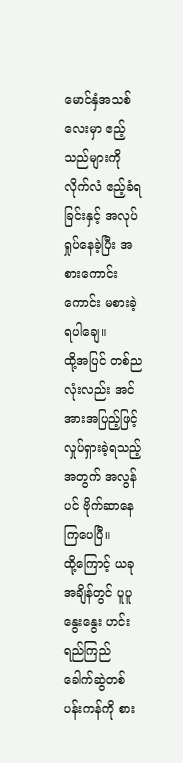မောင်နှံအသစ်လေးမှာ ဧည့်သည်များကို လိုက်လံ ဧည့်ခံရခြင်းနှင့် အလုပ်ရှုပ်နေခဲ့ပြီး အစားကောင်းကောင်း မစားခဲ့ရပါချေ။
ထို့အပြင် တစ်ညလုံးလည်း အင်အားအပြည့်ဖြင့် လှုပ်ရှားခဲ့ရသည့်အတွက် အလွန်ပင် ဗိုက်ဆာနေကြပေပြီ။
ထို့ကြောင့် ယခုအချိန်တွင် ပူပူနွေးနွေး ဟင်းရည်ကြည် ခေါက်ဆွဲတစ်ပန်းကန်ကို စား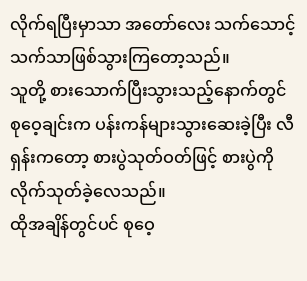လိုက်ရပြီးမှာသာ အတော်လေး သက်သောင့်သက်သာဖြစ်သွားကြတော့သည်။
သူတို့ စားသောက်ပြီးသွားသည့်နောက်တွင် စုဝေ့ချင်းက ပန်းကန်များသွားဆေးခဲ့ပြီး လီရှန်းကတော့ စားပွဲသုတ်ဝတ်ဖြင့် စားပွဲကို လိုက်သုတ်ခဲ့လေသည်။
ထိုအချိန်တွင်ပင် စုဝေ့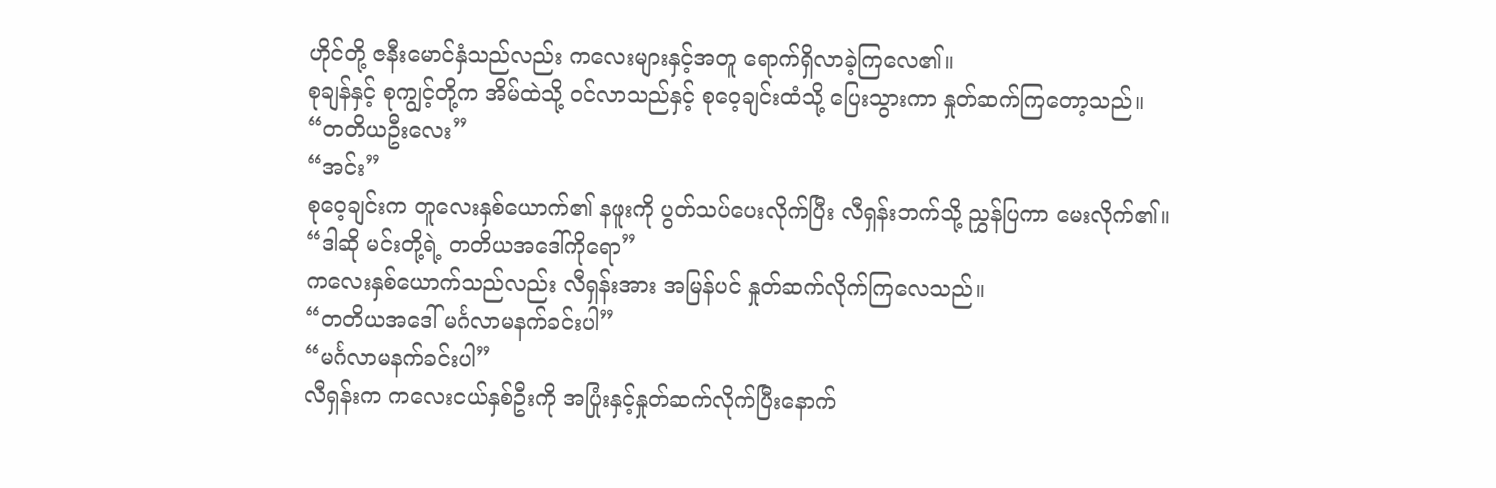ဟိုင်တို့ ဇနီးမောင်နှံသည်လည်း ကလေးများနှင့်အတူ ရောက်ရှိလာခဲ့ကြလေ၏။
စုချန်နှင့် စုကျွင့်တို့က အိမ်ထဲသို့ ဝင်လာသည်နှင့် စုဝေ့ချင်းထံသို့ ပြေးသွားကာ နှုတ်ဆက်ကြတော့သည်။
“တတိယဦးလေး”
“အင်း”
စုဝေ့ချင်းက တူလေးနှစ်ယောက်၏ နဖူးကို ပွတ်သပ်ပေးလိုက်ပြီး လီရှန်းဘက်သို့ ညွှန်ပြကာ မေးလိုက်၏။
“ဒါဆို မင်းတို့ရဲ့ တတိယအဒေါ်ကိုရော”
ကလေးနှစ်ယောက်သည်လည်း လီရှန်းအား အမြန်ပင် နှုတ်ဆက်လိုက်ကြလေသည်။
“တတိယအဒေါ် မင်္ဂလာမနက်ခင်းပါ”
“မင်္ဂလာမနက်ခင်းပါ”
လီရှန်းက ကလေးငယ်နှစ်ဦးကို အပြုံးနှင့်နှုတ်ဆက်လိုက်ပြီးနောက်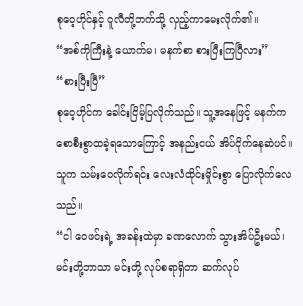စုဝေ့ဟိုင်နှင့် ဝူလီတို့ဘက်သို့ လှည့်ကာမေးလိုက်၏။
“အစ်ကိုကြီးနဲ့ ယောက်မ၊ မနက်စာ စားပြီးကြပြီလား”
“စားပြီးပြီ”
စုဝေ့ဟိုင်က ခေါင်းငြိမ့်ပြလိုက်သည်။ သူ့အနေဖြင့် မနက်က စောစီးစွာထခဲ့ရသောကြောင့် အနည်းငယ် အိပ်ငိုက်နေဆဲပင်။
သူက သမ်းဝေလိုက်ရင်း လေးလံထိုင်းမှိုင်းစွာ ပြောလိုက်လေသည်။
“ငါ ဝေဖင်းရဲ့ အခန်းထဲမှာ ခဏလောက် သွားအိပ်ဦးမယ်၊ မင်းတို့ဘာသာ မင်းတို့ လုပ်စရာရှိတာ ဆက်လုပ်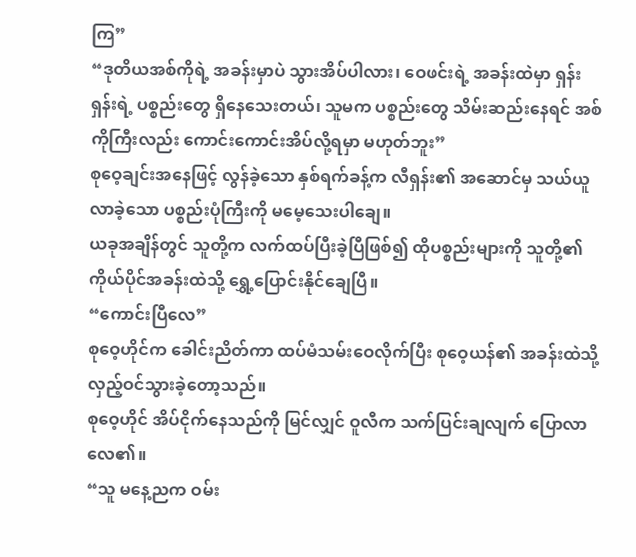ကြ”
“ဒုတိယအစ်ကိုရဲ့ အခန်းမှာပဲ သွားအိပ်ပါလား၊ ဝေဖင်းရဲ့ အခန်းထဲမှာ ရှန်းရှန်းရဲ့ ပစ္စည်းတွေ ရှိနေသေးတယ်၊ သူမက ပစ္စည်းတွေ သိမ်းဆည်းနေရင် အစ်ကိုကြီးလည်း ကောင်းကောင်းအိပ်လို့ရမှာ မဟုတ်ဘူး”
စုဝေ့ချင်းအနေဖြင့် လွန်ခဲ့သော နှစ်ရက်ခန့်က လီရှန်း၏ အဆောင်မှ သယ်ယူလာခဲ့သော ပစ္စည်းပုံကြီးကို မမေ့သေးပါချေ။
ယခုအချိန်တွင် သူတို့က လက်ထပ်ပြီးခဲ့ပြီဖြစ်၍ ထိုပစ္စည်းများကို သူတို့၏ ကိုယ်ပိုင်အခန်းထဲသို့ ရွှေ့ပြောင်းနိုင်ချေပြီ။
“ကောင်းပြီလေ”
စုဝေ့ဟိုင်က ခေါင်းညိတ်ကာ ထပ်မံသမ်းဝေလိုက်ပြီး စုဝေ့ယန်၏ အခန်းထဲသို့ လှည့်ဝင်သွားခဲ့တော့သည်။
စုဝေ့ဟိုင် အိပ်ငိုက်နေသည်ကို မြင်လျှင် ဝူလီက သက်ပြင်းချလျက် ပြောလာလေ၏။
“သူ မနေ့ညက ဝမ်း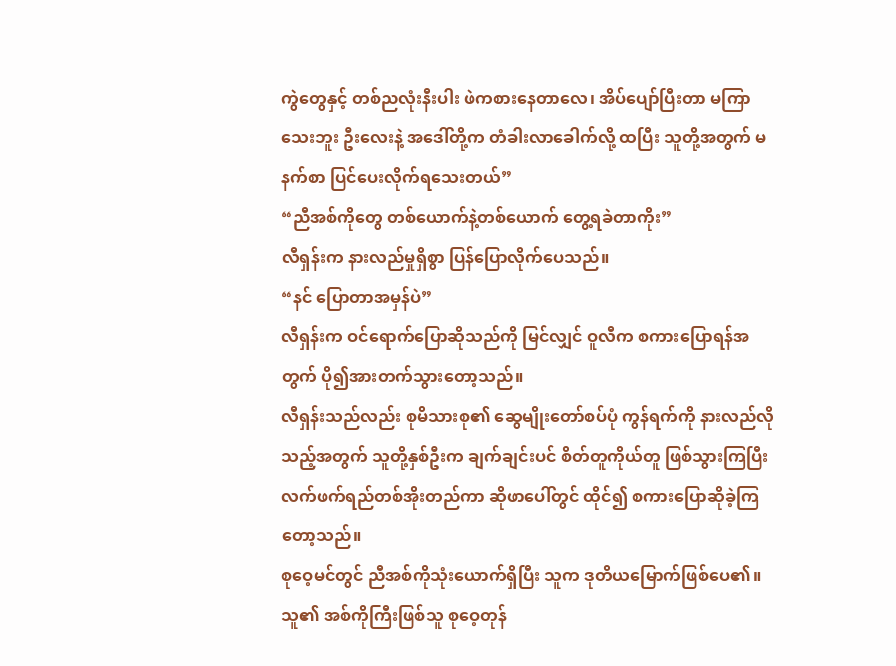ကွဲတွေနှင့် တစ်ညလုံးနီးပါး ဖဲကစားနေတာလေ၊ အိပ်ပျော်ပြီးတာ မကြာသေးဘူး ဦးလေးနဲ့ အဒေါ်တို့က တံခါးလာခေါက်လို့ ထပြီး သူတို့အတွက် မနက်စာ ပြင်ပေးလိုက်ရသေးတယ်”
“ညီအစ်ကိုတွေ တစ်ယောက်နဲ့တစ်ယောက် တွေ့ရခဲတာကိုး”
လီရှန်းက နားလည်မှုရှိစွာ ပြန်ပြောလိုက်ပေသည်။
“နင် ပြောတာအမှန်ပဲ”
လီရှန်းက ဝင်ရောက်ပြောဆိုသည်ကို မြင်လျှင် ဝူလီက စကားပြောရန်အတွက် ပို၍အားတက်သွားတော့သည်။
လီရှန်းသည်လည်း စုမိသားစု၏ ဆွေမျိုးတော်စပ်ပုံ ကွန်ရက်ကို နားလည်လိုသည့်အတွက် သူတို့နှစ်ဦးက ချက်ချင်းပင် စိတ်တူကိုယ်တူ ဖြစ်သွားကြပြီး လက်ဖက်ရည်တစ်အိုးတည်ကာ ဆိုဖာပေါ်တွင် ထိုင်၍ စကားပြောဆိုခဲ့ကြတော့သည်။
စုဝေ့မင်တွင် ညီအစ်ကိုသုံးယောက်ရှိပြီး သူက ဒုတိယမြောက်ဖြစ်ပေ၏။ သူ၏ အစ်ကိုကြီးဖြစ်သူ စုဝေ့တုန်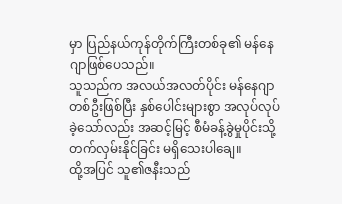မှာ ပြည်နယ်ကုန်တိုက်ကြီးတစ်ခု၏ မန်နေဂျာဖြစ်ပေသည်။
သူသည်က အလယ်အလတ်ပိုင်း မန်နေဂျာတစ်ဦးဖြစ်ပြီး နှစ်ပေါင်းများစွာ အလုပ်လုပ်ခဲ့သော်လည်း အဆင့်မြင့် စီမံခန့်ခွဲမှုပိုင်းသို့ တက်လှမ်းနိုင်ခြင်း မရှိသေးပါချေ။
ထို့အပြင် သူ၏ဇနီးသည်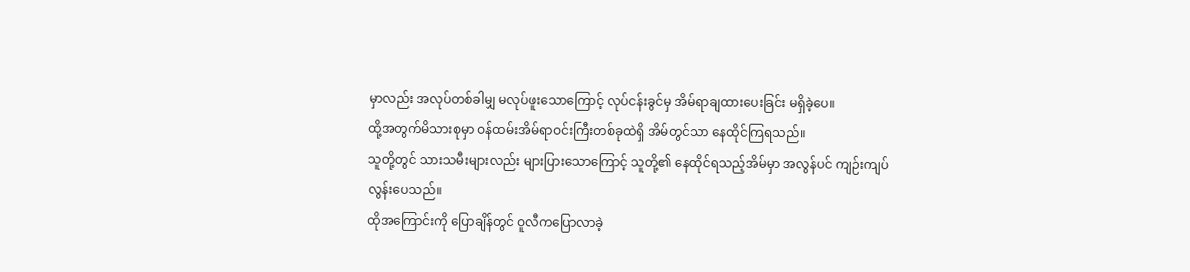မှာလည်း အလုပ်တစ်ခါမျှ မလုပ်ဖူးသောကြောင့် လုပ်ငန်းခွင်မှ အိမ်ရာချထားပေးခြင်း မရှိခဲ့ပေ။
ထို့အတွက်မိသားစုမှာ ဝန်ထမ်းအိမ်ရာဝင်းကြီးတစ်ခုထဲရှိ အိမ်တွင်သာ နေထိုင်ကြရသည်။
သူတို့တွင် သားသမီးများလည်း များပြားသောကြောင့် သူတို့၏ နေထိုင်ရသည့်အိမ်မှာ အလွန်ပင် ကျဉ်းကျပ်လွန်းပေသည်။
ထိုအကြောင်းကို ပြောချိန်တွင် ဝူလီကပြောလာခဲ့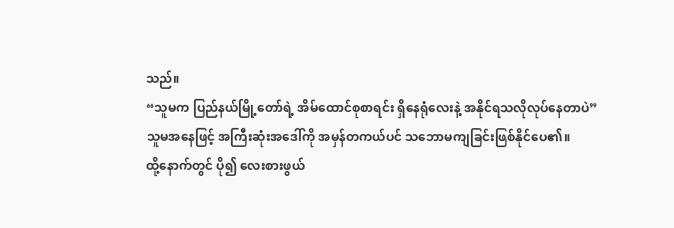သည်။
“သူမက ပြည်နယ်မြို့တော်ရဲ့ အိမ်ထောင်စုစာရင်း ရှိနေရုံလေးနဲ့ အနိုင်ရသလိုလုပ်နေတာပဲ”
သူမအနေဖြင့် အကြီးဆုံးအဒေါ်ကို အမှန်တကယ်ပင် သဘောမကျခြင်းဖြစ်နိုင်ပေ၏။
ထို့နောက်တွင် ပို၍ လေးစားဖွယ်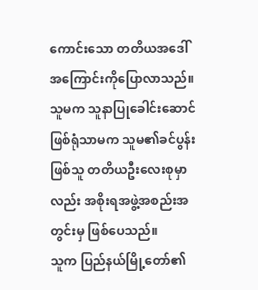ကောင်းသော တတိယအဒေါ် အကြောင်းကိုပြောလာသည်။
သူမက သူနာပြုခေါင်းဆောင်ဖြစ်ရုံသာမက သူမ၏ခင်ပွန်းဖြစ်သူ တတိယဦးလေးစုမှာလည်း အစိုးရအဖွဲ့အစည်းအတွင်းမှ ဖြစ်ပေသည်။
သူက ပြည်နယ်မြို့တော်၏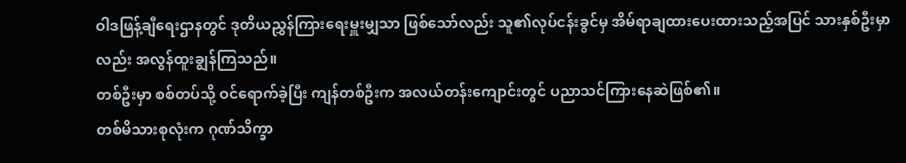ဝါဒဖြန့်ချီရေးဌာနတွင် ဒုတိယညွှန်ကြားရေးမှူးမျှသာ ဖြစ်သော်လည်း သူ၏လုပ်ငန်းခွင်မှ အိမ်ရာချထားပေးထားသည့်အပြင် သားနှစ်ဦးမှာလည်း အလွန်ထူးချွန်ကြသည်။
တစ်ဦးမှာ စစ်တပ်သို့ ဝင်ရောက်ခဲ့ပြီး ကျန်တစ်ဦးက အလယ်တန်းကျောင်းတွင် ပညာသင်ကြားနေဆဲဖြစ်၏။
တစ်မိသားစုလုံးက ဂုဏ်သိက္ခာ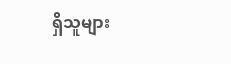ရှိသူများ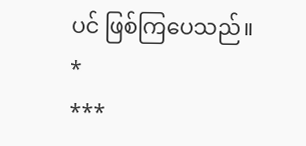ပင် ဖြစ်ကြပေသည်။
*
***